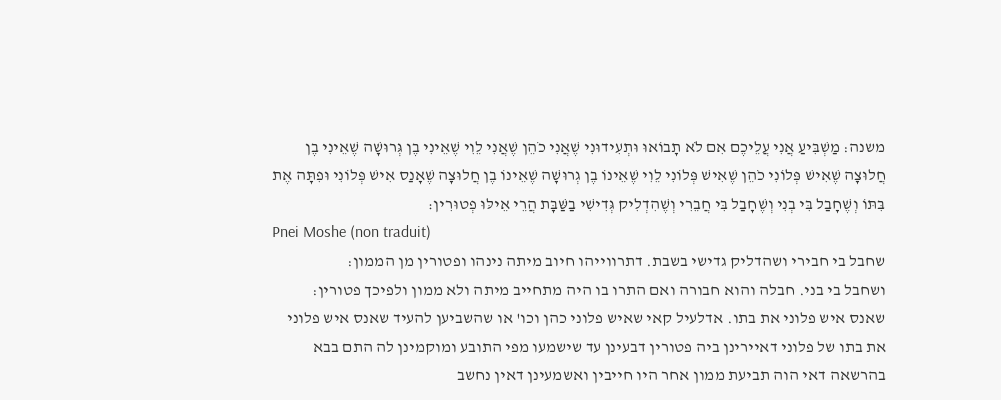משנה: מַשְׁבִּיעַ אֲנִי עֲלֵיכֶם אִם לֹא תָבוֹאוּ וּתְעִידוּנִי שֶׁאֲנִי כֹהֵן שֶׁאֲנִי לֵוִי שֶׁאֵינִי בֶן גְּרוּשָׁה שֶׁאֵינִי בֶן חֲלוּצָה שֶׁאִישׁ פְּלוֹנִי כֹהֵן שֶׁאִישׁ פְּלוֹנִי לֵוִי שֶׁאֵינוֹ בֶן גְרוּשָׁה שֶׁאֵינוֹ בֶן חֲלוּצָה שֶׁאָנַס אִישׁ פְּלוֹנִי וּפִתָּה אֶת בִּתּוֹ וְשֶׁחָבַל בִּי בְנִי וְשֶׁחָבַל בִּי חֲבֵרִי וְשֶׁהִדְלִיק גְּדִישִׁי בַשַּׁבָּת הֲרֵי אֵילּוּ פְטוּרִין׃
Pnei Moshe (non traduit)
שחבל בי חבירי ושהדליק גדישי בשבת. דתרווייהו חיוב מיתה נינהו ופטורין מן הממון:
ושחבל בי בני. חבלה והוא חבורה ואם התרו בו היה מתחייב מיתה ולא ממון ולפיכך פטורין:
שאנס איש פלוני את בתו. אדלעיל קאי שאיש פלוני כהן וכו' או שהשביען להעיד שאנס איש פלוני את בתו של פלוני דאיירינן ביה פטורין דבעינן עד שישמעו מפי התובע ומוקמינן לה התם בבא בהרשאה דאי הוה תביעת ממון אחר היו חייבין ואשמעינן דאין נחשב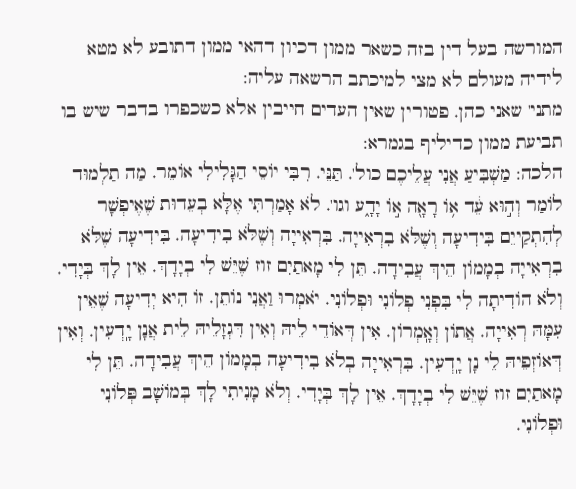המורשה בעל דין בזה כשאר ממון דכיון דהאי ממון דתובע לא מטא לידיה מעולם לא מצי למיכתב הרשאה עליה:
מתני' שאני כהן. פטורין שאין העדים חייבין אלא כשכפרו בדבר שיש בו תביעת ממון כדיליף בגמרא:
הלכה: מַשְׁבִּיעַ אֲנִי עֲלֵיכֶם כול'. תַּנֵּי. רִבִּי יוֹסֵי הַגָּלִילִי אוֹמֵר. מַה תַלְמוּד לוֹמַר וְה֣וּא עֵ֔ד א֥וֹ רָאָ֖ה א֣וֹ יָדָ֑ע וגו'. לֹא אָמַרְתִּי אֶלָּא בְעֵדוּת שֶׁאֶיפְשָׁר לְהִתְקַייֵם בִּידִיעָה וְשֶׁלֹּא בִרְאִייָה. בִּרְאִייָה וְשֶׁלֹּא בִידִיעָה. בִּידִיעָה שֶׁלֹּא בִרְאִייָה בְמָמוֹן הֵיךְ עֲבִידָה. תֵּן לִי מָאתַיִם זוז שֶׁיֵּשׁ לִי בְיָדָךְ. אֵין לָךְ בְּיָדִי. וְלֹא הוֹדִיתָה לִי בִּפְנִי פְלוֹנִי וּפְלוֹנִי. יֹאמְרוּ וַאֲנִי נוֹתֵן. זוֹ הִיא יְדִיעָה שֶׁאֵין עִמָּהּ רְאִייָה. אֲתוֹן וְאָֽמְרוֹן. אִין דְּאוֹדֵי לֵיהּ וְאִין דִּגְזָלֵיהּ לֵית אֲנָן יָֽדְעִין. וְאִין דְּאוֹזְפֵיהּ לֵי נָן יָֽדְעִין. בִּרְאִייָה בְלֹא בִידִיעָה בְמָמוֹן הֵיךְ עֲבִידָה. תֵּן לִי מָאתַיִם זוז שֶׁיֵּשׁ לִי בְיָדָךְ. אֵין לָךְ בְּיָדִי. וְלֹא מָנִיתִי לָךְ בְּמוֹשָׁב פְּלוֹנִי וּפְלוֹנִי.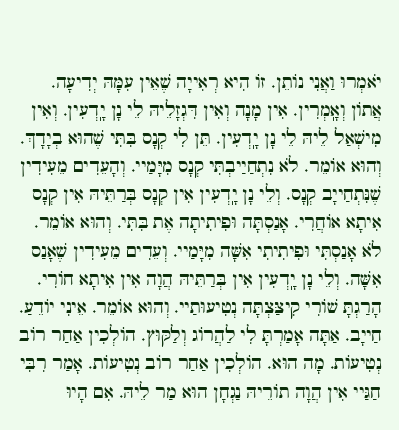יֹאמְרוּ וַאֲנִי נוֹתֵן. זוֹ הִיא רְאִייָה שֶׁאֵין עִמָּהּ יְדִיעָה. אֲתוֹן וְאָֽמְרִין. אִין מָנָה וְאִין דִּגְזָלֵיהּ לֵי נָן יָֽדְעִין. וְאִין מִישְׁאַל לֵיהּ לֵי נָן יָֽדְעִין. תֵּן לִי קְנָס בִּתִּי שֶׁהוּא בְיָדָךְ. וְהוּא אוֹמֵר. לֹא נִתְחַיַיבְתִּי קְנָס מִיָּמַיי. וְהָעֵדִים מֵעִידִין שֶׁנִּתְחַייָב קְנָס. וְלֵי נָן יָֽדְעִין אִין קְנָס בְּרַתֵּיהּ אִין קְנָס אִיתָא אוֹחֲרִי. אָנַסְתָּה וּפִיתִיתָה אֶת בִּתִּי. וְהוּא אוֹמֵר. לֹא אָנַסְתִּי וּפִיתִיתִי אִשָּׁה מִיָּמַיי. וְעֵדִים מֵעִידִין שֶׁאָנַס אִשָּׁה. וְלֵי נָן יָֽדְעִין אִין בְּרַתֵּיהּ הֲוָה אִין אִיתָא חוֹרִי. הָרַגְתָּ שׁוֹרִי קִיצַּצְתָּה נְטִיעוּתַיי. וְהוּא אוֹמֵר. אֵינִי יוֹדֵעַ. חַייָב. אַתָּה אָמַרְתָּ לִי לַהֲרוֹג וְלַקּוּץ. הוֹלְכִין אַחַר רוֹב נְטִיעוֹת. מָה הוּא. הוֹלְכִין אַחַר רוֹב נְטִיעוֹת. אָמַר רִבִּי חַגַּיי אִין הֲוָה תוֹרֵיהּ נַגְחָן הוּא מַר לֵיהּ. אִם הָיוּ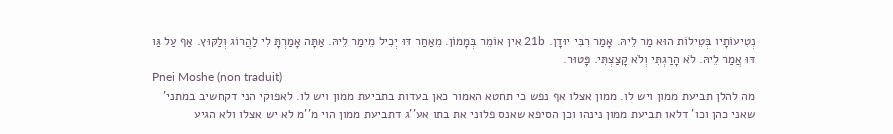נְטִיעוֹתָיו בְּטֵילוֹת הוּא מַר לֵיהּ. אָמַר רִבִּי יוּדָן. 21b אִין אוֹמֵר בְּמָמוֹן. מֵאַחַר דּוּ יְכִיל מֵימַר לֵיהּ. אַתָּה אָמַרְתָּ לִי לַהֲרוֹג וְלַקּוּץ. אַף עַל גַּו דּוּ אֲמַר לֵיהּ. לֹא הָרַגְתִּי וְלֹא קָצַצְתִּי. פָּטוּר.
Pnei Moshe (non traduit)
מה להלן תביעת ממון ויש לו. ממון אצלו אף נפש כי תחטא האמור כאן בעדות בתביעת ממון ויש לו. לאפוקי הני דקחשיב במתני' שאני כהן וכו' דלאו תביעת ממון נינהו וכן הסיפא שאנס פלוני את בתו אע''ג דתביעת ממון הוי מ''מ לא יש אצלו ולא הגיע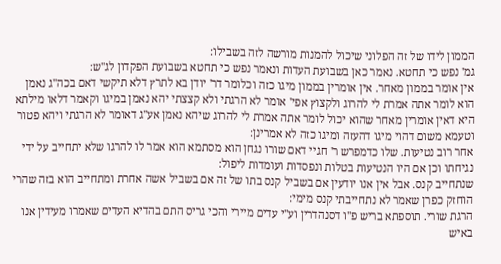הממון לידו של זה הפלוני שיכול להמנות מורשה לזה בשבילו:
גמ' נפש כי תחטא. נאמר כאן בשבועת העדות ונאמר נפש כי תחטא בשבועת הפקדון לג''ש:
אין אומר בממון מאחר. אין אומרין בממון מיגו כזה וכלומר דר' יודן בא לתרץ דלא תיקשי דאם בכה''ג נאמן הוא לומר אתה אמרת לי להרוג ולקצוץ אפי' אומר לא הרגתי ולא קצצתי יהא נאמן במיגו וקאמר דלאו מילתא היא דאין אומרין מאחר שהוא יכול לומר אתה אמרת לי להרוג שיהא נאמן אע''ג דאומר לא הרגתי ויהא פטור וטעמא משום דהוי מיגו דהעזה ומיגו כזה לא אמרינן:
אחר רוב נטיעות. שלו כדמפרש ר' חגיי דאם שורו נגחן הוא מסתמא הוא אמר לו להרגו שלא יתחייב על ידי נגיחתו וכן אם היו הנטיעות בטלות ונפסדות ועומדות ליפול:
שנתחייב קנס. אבל אין אנו יודעין אם בשביל קנס בתו של זה אם בשביל אשה אחרת ומתחייב הוא בזה שהרי הוחזק כפרן שאמר לא נתחייבתי קנס מימי:
הרגת שורי. תוספתא בריש פ''ו דסנהדרין וע''י עדים מיירי והכי גריס התם בהדיא העדים שאמרו מעידין אנו באיש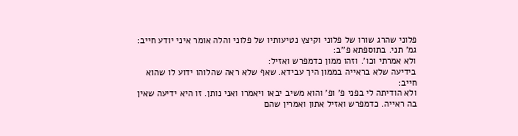פלוני שהרג שורו של פלוני וקיצץ נטיעותיו של פלוני והלה אומר איני יודע חייב:
גמ' תני. בתוספתא פ''ב:
ולא אמרתי וכו'. וזהו ממון כדמפרש ואזיל:
בידיעה שלא בראייה בממון היך עבידא. שאף שלא ראה שהלוהו ידוע לו שהוא חייב:
ולא הודיתה לי בפני פ' ופ' והוא משיב יבאו ויאמרו ואני נותן. זו היא ידיעה שאין בה ראייה. כדמפרש ואזיל אתון ואמרין שהם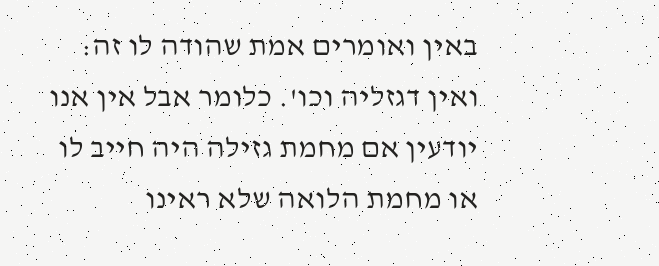באין ואומרים אמת שהודה לו זה:
ואין דגזליה וכו'. כלומר אבל אין אנו יודעין אם מחמת גזילה היה חייב לו או מחמת הלואה שלא ראינו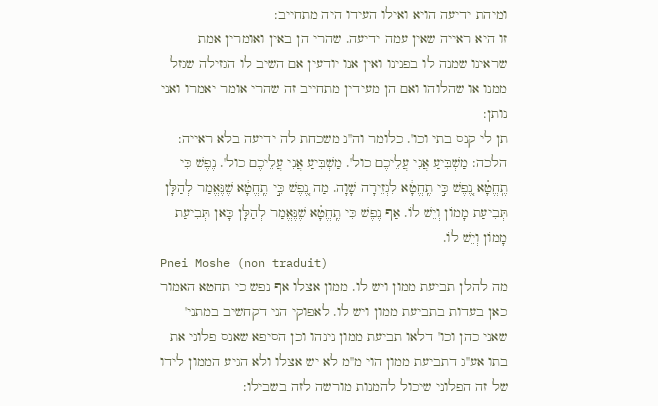ומיהת ידיעה הויא ואילו העידו היה מתחייב:
זו היא ראייה שאין עמה ידיעה. שהרי הן באין ואומרין אמת שראינו שמנה לו בפנינו ואין אנו יודעין אם השיב לו הגזילה שגזל ממנו או שהלוהו ואם הן מעידין מתחייב זה שהרי אומר יאמרו ואני נותן:
תן לי קנס בתי וכו'. כלומר וה''נ משכחת לה ידיעה בלא ראייה:
הלכה: מַשְׁבִּיעַ אֲנִי עֲלֵיכֶם כול'. מַשְׁבִּיעַ אֲנִי עֲלֵיכֶם כול'. נֶפֶשׁ כִּי תֶֽחֱטָ֗א נֶ֚פֶשׁ כִּ֣י תֶֽחֱטָ֔א לִגְזֵירָה שָׁוָה. מַה נֶ֚פֶשׁ כִּ֣י תֶֽחֱטָ֔א שֶׁנֶּאֱמַר לְהַלָּן תְּבִיעַת מָמוֹן וְיֵשׁ לוֹ. אַף נֶפֶשׁ כִּי תֶֽחֱטָ֗א שֶׁנֶּאֱמַר לְהַלָּן כָּאן תְּבִיעַת מָמוֹן וְיֵשׁ לוֹ.
Pnei Moshe (non traduit)
מה להלן תביעת ממון ויש לו. ממון אצלו אף נפש כי תחטא האמור כאן בעדות בתביעת ממון ויש לו. לאפוקי הני דקחשיב במתני' שאני כהן וכו' דלאו תביעת ממון נינהו וכן הסיפא שאנס פלוני את בתו אע''ג דתביעת ממון הוי מ''מ לא יש אצלו ולא הגיע הממון לידו של זה הפלוני שיכול להמנות מורשה לזה בשבילו: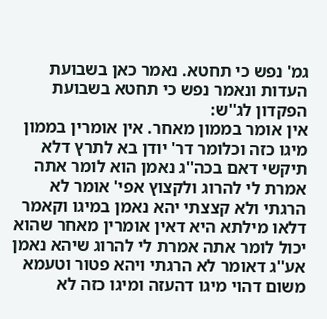גמ' נפש כי תחטא. נאמר כאן בשבועת העדות ונאמר נפש כי תחטא בשבועת הפקדון לג''ש:
אין אומר בממון מאחר. אין אומרין בממון מיגו כזה וכלומר דר' יודן בא לתרץ דלא תיקשי דאם בכה''ג נאמן הוא לומר אתה אמרת לי להרוג ולקצוץ אפי' אומר לא הרגתי ולא קצצתי יהא נאמן במיגו וקאמר דלאו מילתא היא דאין אומרין מאחר שהוא יכול לומר אתה אמרת לי להרוג שיהא נאמן אע''ג דאומר לא הרגתי ויהא פטור וטעמא משום דהוי מיגו דהעזה ומיגו כזה לא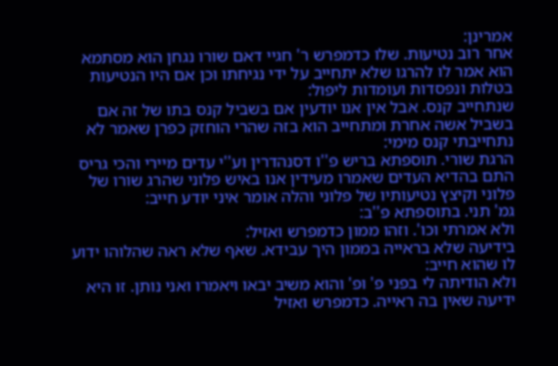אמרינן:
אחר רוב נטיעות. שלו כדמפרש ר' חגיי דאם שורו נגחן הוא מסתמא הוא אמר לו להרגו שלא יתחייב על ידי נגיחתו וכן אם היו הנטיעות בטלות ונפסדות ועומדות ליפול:
שנתחייב קנס. אבל אין אנו יודעין אם בשביל קנס בתו של זה אם בשביל אשה אחרת ומתחייב הוא בזה שהרי הוחזק כפרן שאמר לא נתחייבתי קנס מימי:
הרגת שורי. תוספתא בריש פ''ו דסנהדרין וע''י עדים מיירי והכי גריס התם בהדיא העדים שאמרו מעידין אנו באיש פלוני שהרג שורו של פלוני וקיצץ נטיעותיו של פלוני והלה אומר איני יודע חייב:
גמ' תני. בתוספתא פ''ב:
ולא אמרתי וכו'. וזהו ממון כדמפרש ואזיל:
בידיעה שלא בראייה בממון היך עבידא. שאף שלא ראה שהלוהו ידוע לו שהוא חייב:
ולא הודיתה לי בפני פ' ופ' והוא משיב יבאו ויאמרו ואני נותן. זו היא ידיעה שאין בה ראייה. כדמפרש ואזיל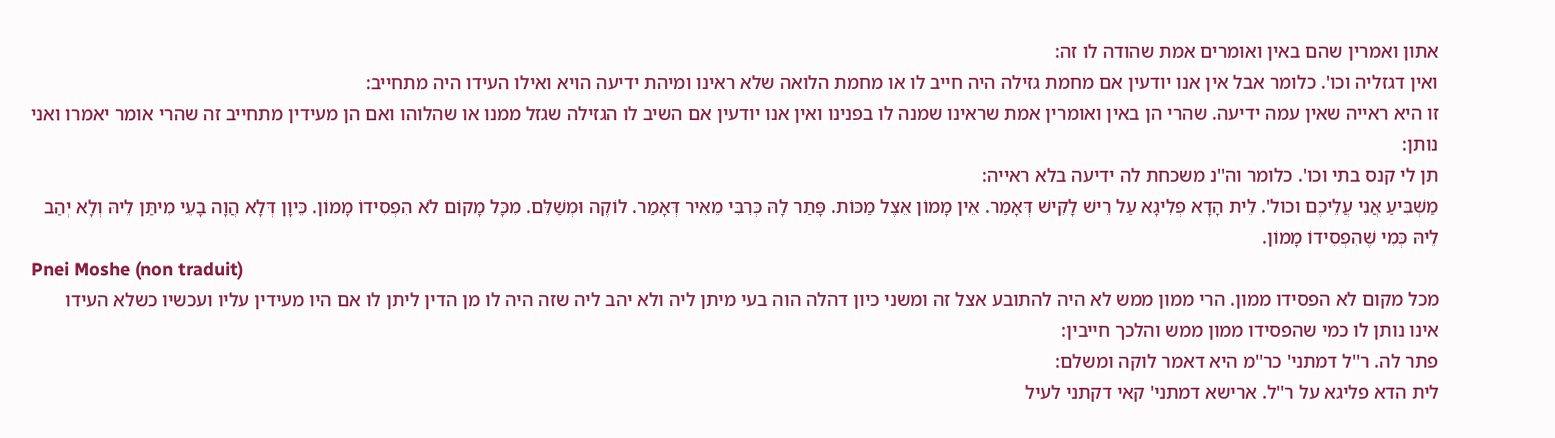אתון ואמרין שהם באין ואומרים אמת שהודה לו זה:
ואין דגזליה וכו'. כלומר אבל אין אנו יודעין אם מחמת גזילה היה חייב לו או מחמת הלואה שלא ראינו ומיהת ידיעה הויא ואילו העידו היה מתחייב:
זו היא ראייה שאין עמה ידיעה. שהרי הן באין ואומרין אמת שראינו שמנה לו בפנינו ואין אנו יודעין אם השיב לו הגזילה שגזל ממנו או שהלוהו ואם הן מעידין מתחייב זה שהרי אומר יאמרו ואני נותן:
תן לי קנס בתי וכו'. כלומר וה''נ משכחת לה ידיעה בלא ראייה:
מַשְׁבִּיעַ אֲנִי עֲלֵיכֶם וכול'. לֵית הָדָא פְלִיגָא עַל רֵישׁ לָקִישׁ דְּאָמַר. אֵין מָמוֹן אֵצֶל מַכּוֹת. פָּתַר לָהּ כְּרִבִּי מֵאִיר דְּאָמַר. לוֹקֶה וּמְשַׁלֵּם. מִכָּל מָקוֹם לֹא הִפְסִידוֹ מָמוֹן. כֵּיוָן דְּלָא הֲוָה בָעֵי מִיתַּן לֵיהּ וְלָא יְהַב לֵיהּ כְּמִי שֶׁהִפְסִידוֹ מָמוֹן.
Pnei Moshe (non traduit)
מכל מקום לא הפסידו ממון. הרי ממון ממש לא היה להתובע אצל זה ומשני כיון דהלה הוה בעי מיתן ליה ולא יהב ליה שזה היה לו מן הדין ליתן לו אם היו מעידין עליו ועכשיו כשלא העידו אינו נותן לו כמי שהפסידו ממון ממש והלכך חייבין:
פתר לה. ר''ל דמתני' כר''מ היא דאמר לוקה ומשלם:
לית הדא פליגא על ר''ל. ארישא דמתני' קאי דקתני לעיל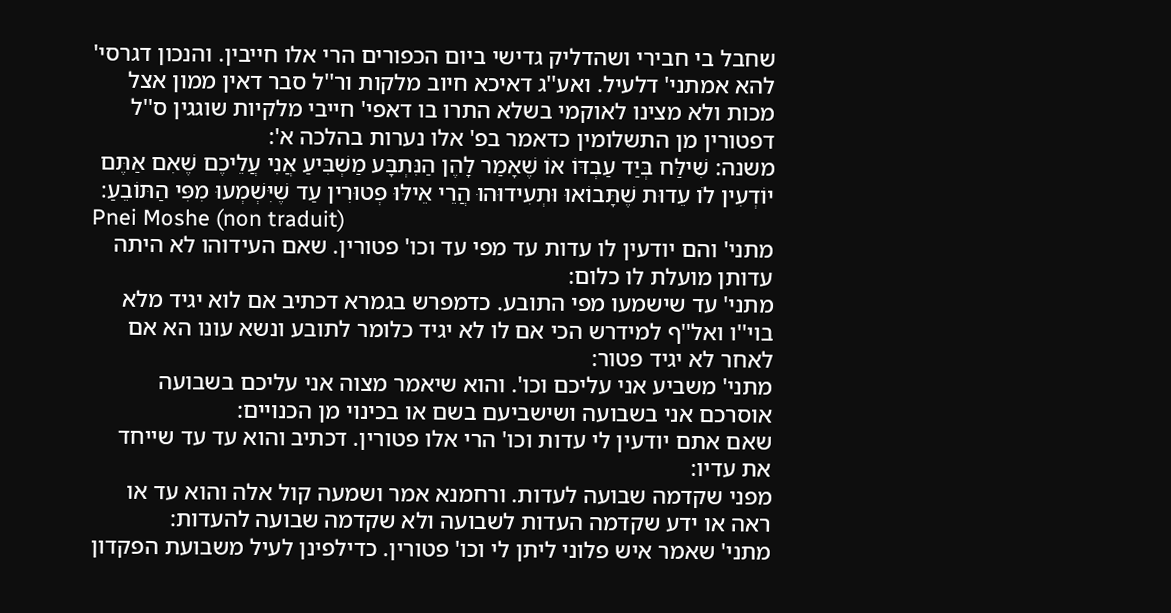שחבל בי חבירי ושהדליק גדישי ביום הכפורים הרי אלו חייבין. והנכון דגרסי' להא אמתני' דלעיל. ואע''ג דאיכא חיוב מלקות ור''ל סבר דאין ממון אצל מכות ולא מצינו לאוקמי בשלא התרו בו דאפי' חייבי מלקיות שוגגין ס''ל דפטורין מן התשלומין כדאמר בפ' אלו נערות בהלכה א':
משנה: שִׁילַּח בְּיַד עַבְדּוֹ אוֹ שֶׁאָמַר לָהֶן הַנִּתְבָּע מַשְׁבִּיעַ אֲנִי עֲלֵיכֶם שֶׁאִם אַתֶּם יוֹדְעִין לֹו עֵדוּת שֶׁתָּבוֹאוּ וּתְעִידוּהוּ הֲרֵי אֵילּוּ פְטוּרִין עַד שֶׁיִּשְׁמְעוּ מִפִּי הַתּוֹבֵעַ׃
Pnei Moshe (non traduit)
מתני' והם יודעין לו עדות עד מפי עד וכו' פטורין. שאם העידוהו לא היתה עדותן מועלת לו כלום:
מתני' עד שישמעו מפי התובע. כדמפרש בגמרא דכתיב אם לוא יגיד מלא בוי''ו ואל''ף למידרש הכי אם לו לא יגיד כלומר לתובע ונשא עונו הא אם לאחר לא יגיד פטור:
מתני' משביע אני עליכם וכו'. והוא שיאמר מצוה אני עליכם בשבועה אוסרכם אני בשבועה ושישביעם בשם או בכינוי מן הכנויים:
שאם אתם יודעין לי עדות וכו' הרי אלו פטורין. דכתיב והוא עד עד שייחד את עדיו:
מפני שקדמה שבועה לעדות. ורחמנא אמר ושמעה קול אלה והוא עד או ראה או ידע שקדמה העדות לשבועה ולא שקדמה שבועה להעדות:
מתני' שאמר איש פלוני ליתן לי וכו' פטורין. כדילפינן לעיל משבועת הפקדון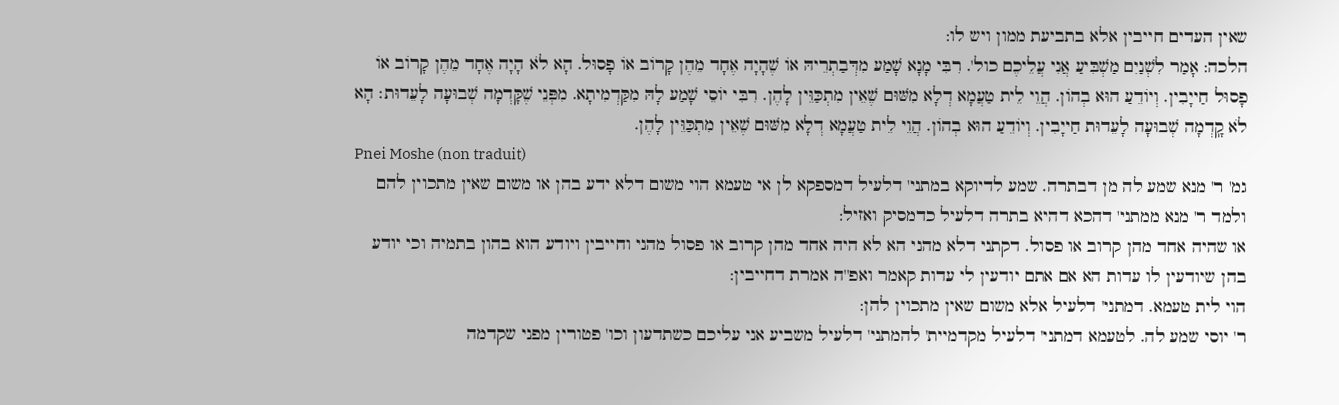שאין העדים חייבין אלא בתביעת ממון ויש לו:
הלכה: אָמַר לִשְׁנַיִם מַשְׁבִּיעַ אֲנִי עֲלֵיכֶם כול'. רִבִּי מָנָא שָׁמַע מִדְּבַתְרֵיהּ אוֹ שֶׁהָיָה אֶחָד מֵהֶן קָרוֹב אוֹ פָסוּל. הָא לֹא הָיָה אֶחָד מֵהֶן קָרוֹב אוֹ פָסוּל חַייָבִין. וְיוֹדֵעַ הוּא בְהוֹן. הֲוֵי לֵית טַעֲמָא דְלָא מִשּׁוּם שֶׁאֵין מִתְכַּוֵּין לָהֶן. רִבִּי יוֹסֵי שָׁמַע לָהּ מִקַּדְמִיתָא. מִפְּנֵי שֶׁקָּדְמָה שְׁבוּעָה לָעֵדוּת׃ הָא לֹא קָֽדְמָה שְׁבוּעָה לָעֵדוּת חַייָבִין. וְיוֹדֵעַ הוּא בְהוֹן. הֲוֵי לֵית טַעֲמָא דְלָא מִשּׁוּם שֶׁאֵין מִתְכַּוֵּין לָהֶן.
Pnei Moshe (non traduit)
גמ' ר' מנא שמע לה מן דבתרה. שמע לדיוקא במתני' דלעיל דמספקא לן אי טעמא הוי משום דלא ידע בהן או משום שאין מתכוין להם ולמד ר' מנא ממתני' דהכא דהיא בתרה דלעיל כדמסיק ואזיל:
או שהיה אחד מהן קרוב או פסול. דקתני דלא מהני הא לא היה אחד מהן קרוב או פסול מהני וחייבין ויודע הוא בהון בתמיה וכי יודע בהן שיודעין לו עדות הא אם אתם יודעין לי עדות קאמר ואפ''ה אמרת דחייבין:
הוי לית טעמא. דמתני' דלעיל אלא משום שאין מתכוין להן:
ר' יוסי שמע לה. לטעמא דמתני' דלעיל מקדמיית' להמתני' דלעיל משביע אני עליכם כשתדעון וכו' פטורין מפני שקדמה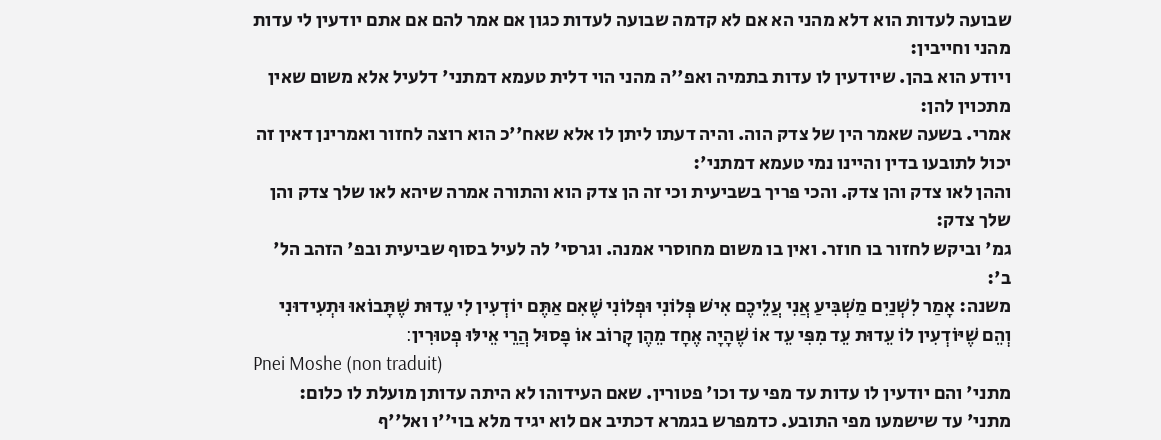שבועה לעדות הוא דלא מהני הא אם לא קדמה שבועה לעדות כגון אם אמר להם אם אתם יודעין לי עדות מהני וחייבין:
ויודע הוא בהן. שיודעין לו עדות בתמיה ואפ''ה מהני הוי דלית טעמא דמתני' דלעיל אלא משום שאין מתכוין להן:
אמרי. בשעה שאמר הין של צדק הוה. והיה דעתו ליתן לו אלא שאח''כ הוא רוצה לחזור ואמרינן דאין זה יכול לתובעו בדין והיינו נמי טעמא דמתני':
וההן לאו צדק והן צדק. והכי פריך בשביעית וכי זה הן צדק הוא והתורה אמרה שיהא לאו שלך צדק והן שלך צדק:
גמ' וביקש לחזור בו חוזר. ואין בו משום מחוסרי אמנה. וגרסי' לה לעיל בסוף שביעית ובפ' הזהב הל' ב':
משנה: אָמַר לִשְׁנַיִם מַשְׁבִּיעַ אֲנִי עֲלֵיכֶם אִישׁ פְּלוֹנִי וּפְלוֹנִי שֶׁאִם אַתֶּם יוֹדְעִין לִי עֵדוּת שֶׁתָּבוֹאוּ וּתְעִידוּנִי וְהֵם שֶׁיּוֹדְעִין לוֹ עֵדוּת עֵד מִפִּי עֵד אוֹ שֶׁהָיָה אֶחָד מֵהֶן קָרוֹב אוֹ פָסוּל הֲרֵי אֵילּוּ פְטוּרִין׃
Pnei Moshe (non traduit)
מתני' והם יודעין לו עדות עד מפי עד וכו' פטורין. שאם העידוהו לא היתה עדותן מועלת לו כלום:
מתני' עד שישמעו מפי התובע. כדמפרש בגמרא דכתיב אם לוא יגיד מלא בוי''ו ואל''ף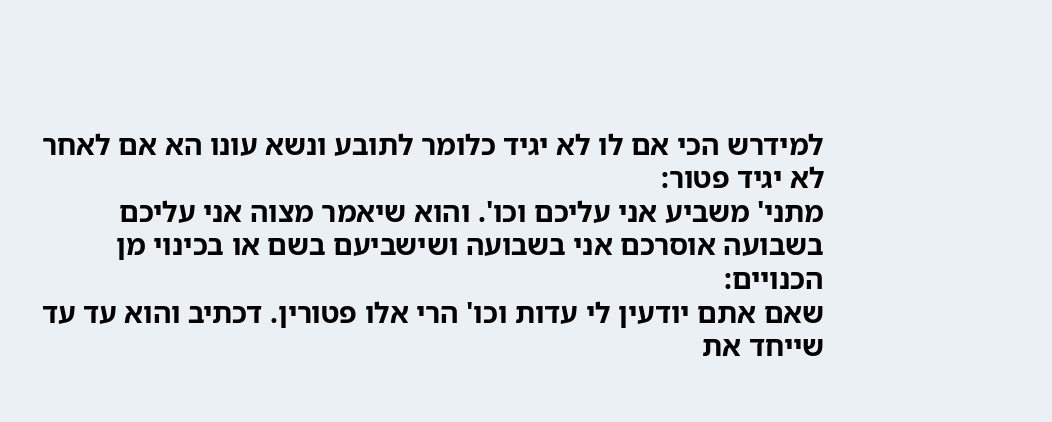למידרש הכי אם לו לא יגיד כלומר לתובע ונשא עונו הא אם לאחר לא יגיד פטור:
מתני' משביע אני עליכם וכו'. והוא שיאמר מצוה אני עליכם בשבועה אוסרכם אני בשבועה ושישביעם בשם או בכינוי מן הכנויים:
שאם אתם יודעין לי עדות וכו' הרי אלו פטורין. דכתיב והוא עד עד שייחד את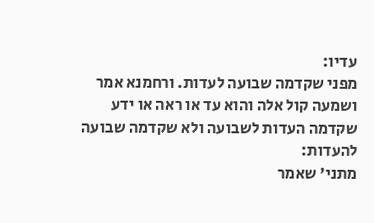עדיו:
מפני שקדמה שבועה לעדות. ורחמנא אמר ושמעה קול אלה והוא עד או ראה או ידע שקדמה העדות לשבועה ולא שקדמה שבועה להעדות:
מתני' שאמר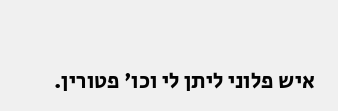איש פלוני ליתן לי וכו' פטורין.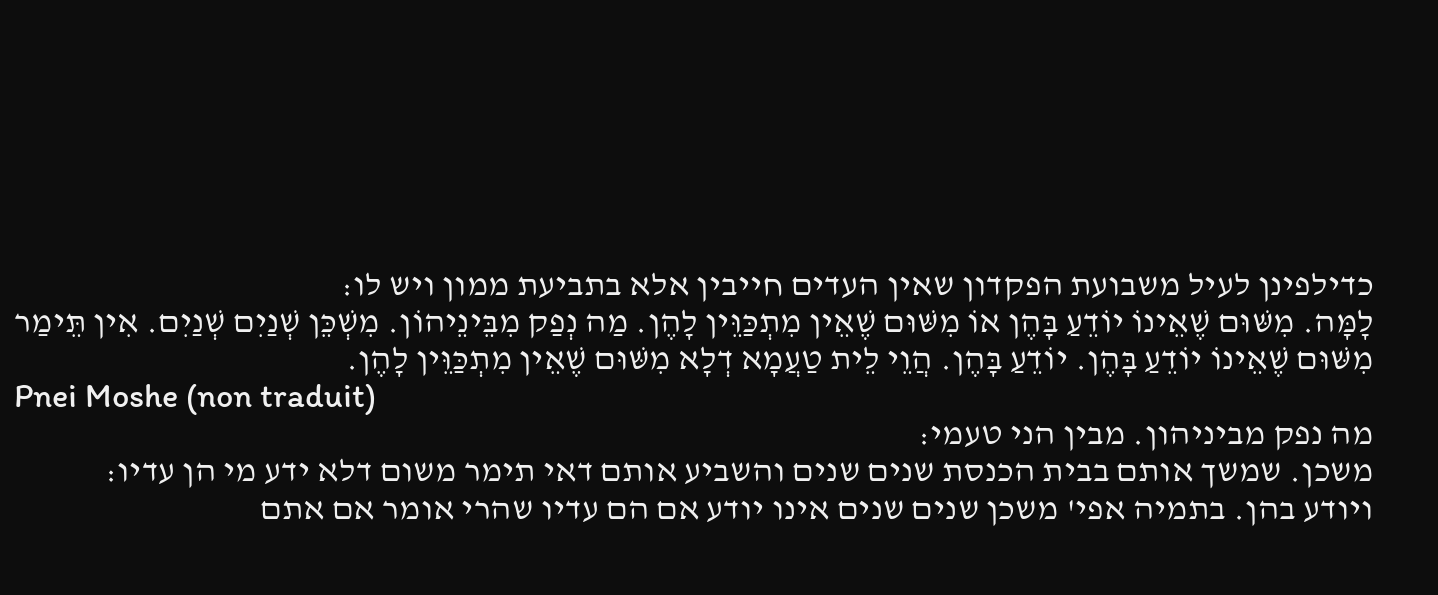כדילפינן לעיל משבועת הפקדון שאין העדים חייבין אלא בתביעת ממון ויש לו:
לָמָּה. מִשּׁוּם שֶׁאֵינוֹ יוֹדֵעַ בָּהֶן אוֹ מִשּׁוּם שֶׁאֵין מִתְכַּוֵּין לָהֶן. מַה נְפַק מִבֵּינֵיהוֹן. מִשְׁכֵּן שְׁנַיִם שְׁנַיִם. אִין תֵּימַר מִשּׁוּם שֶׁאֵינוֹ יוֹדֵעַ בָּהֶן. יוֹדֵעַ בָּהֶן. הֲוֵי לֵית טַעֲמָא דְלָא מִשּׁוּם שֶׁאֵין מִתְכַּוֵּין לָהֶן.
Pnei Moshe (non traduit)
מה נפק מביניהון. מבין הני טעמי:
משכן. שמשך אותם בבית הכנסת שנים שנים והשביע אותם דאי תימר משום דלא ידע מי הן עדיו:
ויודע בהן. בתמיה אפי' משכן שנים שנים אינו יודע אם הם עדיו שהרי אומר אם אתם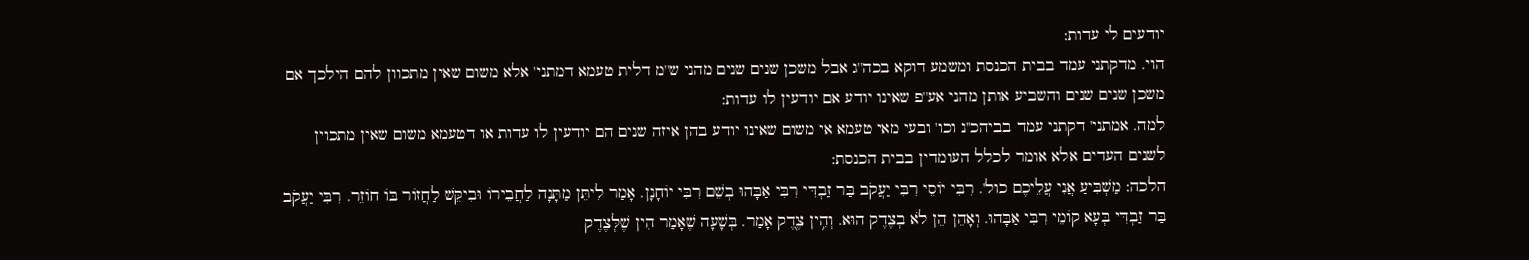יודעים לי עדות:
הוי. מדקתני עמד בבית הכנסת ומשמע דוקא בכה''ג אבל משכן שנים שנים מהני ש''מ דלית טעמא דמתני' אלא משום שאין מתכוון להם הילכך אם משכן שנים שנים והשביע אותן מהני אע''פ שאינו יודע אם יודעין לו עדות:
למה. אמתני' דקתני עמד בביהכ''נ וכו' ובעי מאי טעמא אי משום שאינו יודע בהן איזה שנים הם יודעין לו עדות או דטעמא משום שאין מתכוין לשנים העדים אלא אומר לכלל העומדין בבית הכנסת:
הלכה: מַשְׁבִּיעַ אֲנִי עֲלֵיכֶם כול'. רִבִּי יוֹסֵי רִבִּי יַעֲקֹב בַּר זַבְדִּי רִבִּי אַבָּהוּ בְשֵׁם רִבִּי יוֹחָנָן. אָמַר לִיתֵּן מַתָּנָה לַחֲבֵירוֹ וּבִיקֵּשׁ לַחֲזוֹר בּוֹ חוֹזֵר. רִבִּי יַעֲקֹב בַּר זַבְדִּי בְּעָא קוֹמֵי רִבִּי אַבָּהוּ. וְאָהֵן הֵן לֹא בְצֶדֶק הוּא. וְהִ֥ין צֶדֶ֭ק אָמַר. בְּשָׁעָה שֶׁאָמַר הִין שֶׁלְּצֶדֶק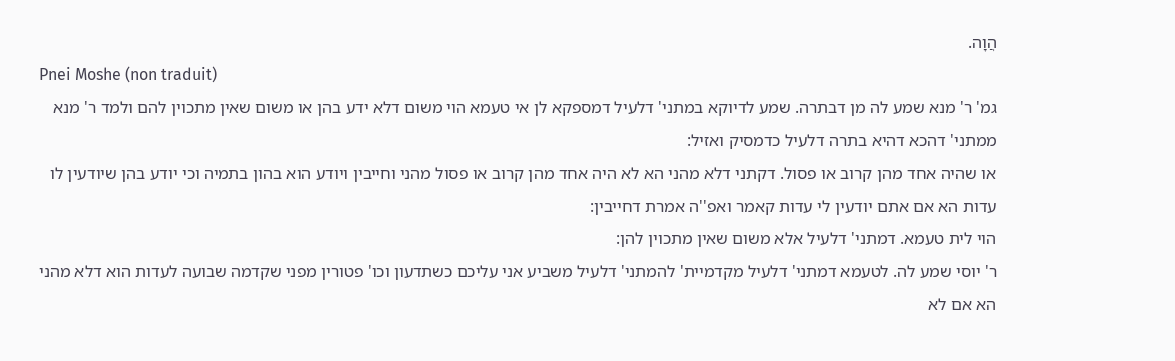הֲוָה.
Pnei Moshe (non traduit)
גמ' ר' מנא שמע לה מן דבתרה. שמע לדיוקא במתני' דלעיל דמספקא לן אי טעמא הוי משום דלא ידע בהן או משום שאין מתכוין להם ולמד ר' מנא ממתני' דהכא דהיא בתרה דלעיל כדמסיק ואזיל:
או שהיה אחד מהן קרוב או פסול. דקתני דלא מהני הא לא היה אחד מהן קרוב או פסול מהני וחייבין ויודע הוא בהון בתמיה וכי יודע בהן שיודעין לו עדות הא אם אתם יודעין לי עדות קאמר ואפ''ה אמרת דחייבין:
הוי לית טעמא. דמתני' דלעיל אלא משום שאין מתכוין להן:
ר' יוסי שמע לה. לטעמא דמתני' דלעיל מקדמיית' להמתני' דלעיל משביע אני עליכם כשתדעון וכו' פטורין מפני שקדמה שבועה לעדות הוא דלא מהני הא אם לא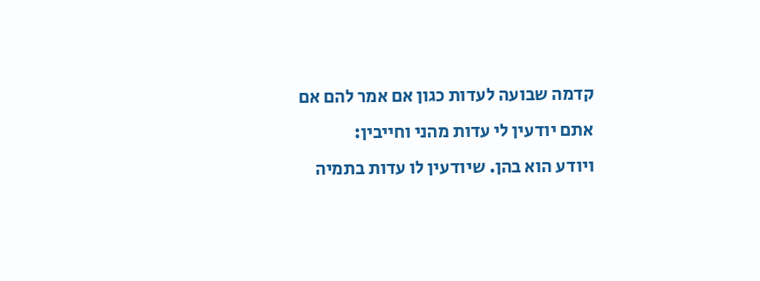קדמה שבועה לעדות כגון אם אמר להם אם אתם יודעין לי עדות מהני וחייבין:
ויודע הוא בהן. שיודעין לו עדות בתמיה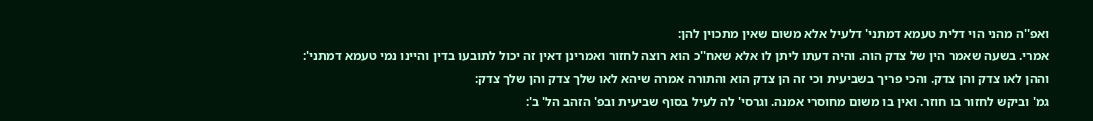ואפ''ה מהני הוי דלית טעמא דמתני' דלעיל אלא משום שאין מתכוין להן:
אמרי. בשעה שאמר הין של צדק הוה. והיה דעתו ליתן לו אלא שאח''כ הוא רוצה לחזור ואמרינן דאין זה יכול לתובעו בדין והיינו נמי טעמא דמתני':
וההן לאו צדק והן צדק. והכי פריך בשביעית וכי זה הן צדק הוא והתורה אמרה שיהא לאו שלך צדק והן שלך צדק:
גמ' וביקש לחזור בו חוזר. ואין בו משום מחוסרי אמנה. וגרסי' לה לעיל בסוף שביעית ובפ' הזהב הל' ב':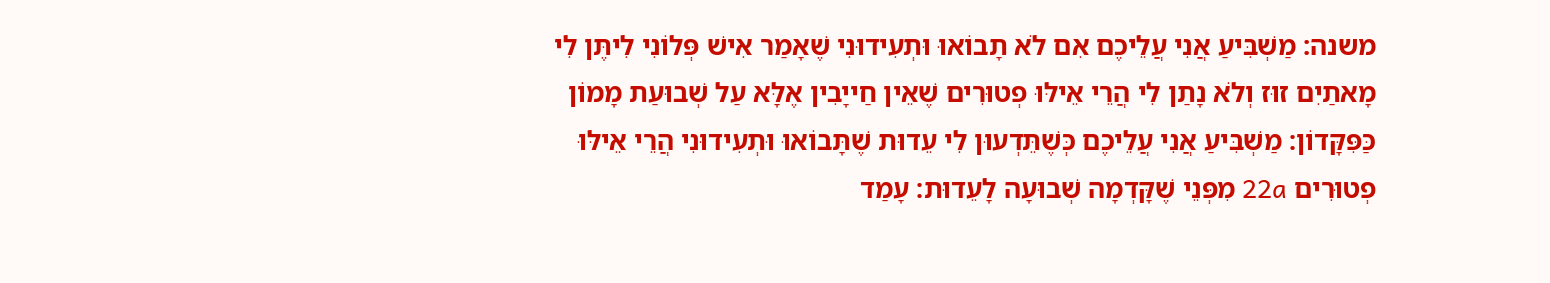משנה: מַשְׁבִּיעַ אֲנִי עֲלֵיכֶם אִם לֹא תָבוֹאוּ וּתְעִידוּנִי שֶׁאָמַר אִישׁ פְּלוֹנִי לִיתֶּן לִי מָאתַיִם זוּז וְלֹא נָתַן לִי הֲרֵי אֵילּוּ פְטוּרִים שֶׁאֵין חַייָבִין אֶלָּא עַל שְׁבוּעַת מָמוֹן כַּפִּקָּדוֹן׃ מַשְׁבִּיעַ אֲנִי עֲלֵיכֶם כְּשֶׁתֵּדְעוּן לִי עֵדוּת שֶׁתָּבוֹאוּ וּתְעִידוּנִי הֲרֵי אֵילּוּ פְטוּרִים 22a מִפְּנֵי שֶׁקָּדְמָה שְׁבוּעָה לָעֵדוּת׃ עָמַד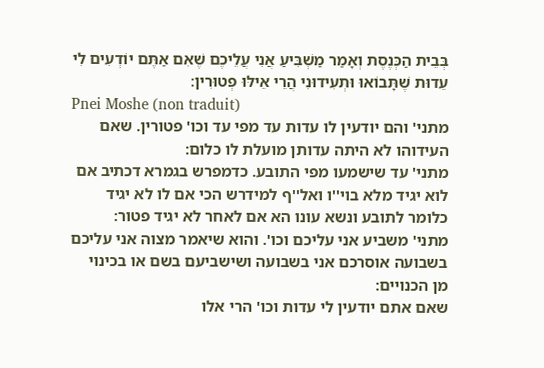בְּבֵית הַכְּנֶסֶת וְאָמַר מַשְׁבִּיעַ אֲנִי עֲלֵיכֶם שֶׁאִם אַתֶּם יוֹדְעִים לִי עֵדוּת שֶׁתָּבוֹאוּ וּתְעִידוּנִי הֲרֵי אֵילּוּ פְטוּרִין׃
Pnei Moshe (non traduit)
מתני' והם יודעין לו עדות עד מפי עד וכו' פטורין. שאם העידוהו לא היתה עדותן מועלת לו כלום:
מתני' עד שישמעו מפי התובע. כדמפרש בגמרא דכתיב אם לוא יגיד מלא בוי''ו ואל''ף למידרש הכי אם לו לא יגיד כלומר לתובע ונשא עונו הא אם לאחר לא יגיד פטור:
מתני' משביע אני עליכם וכו'. והוא שיאמר מצוה אני עליכם בשבועה אוסרכם אני בשבועה ושישביעם בשם או בכינוי מן הכנויים:
שאם אתם יודעין לי עדות וכו' הרי אלו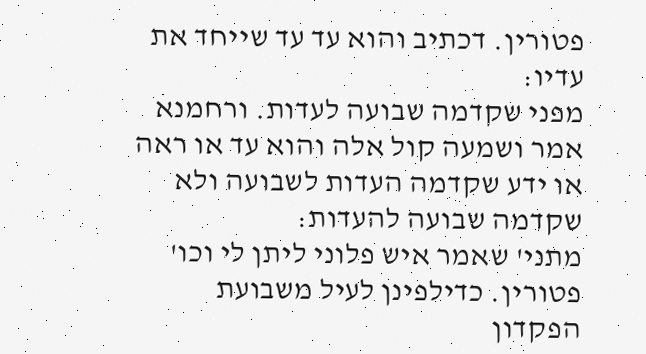פטורין. דכתיב והוא עד עד שייחד את עדיו:
מפני שקדמה שבועה לעדות. ורחמנא אמר ושמעה קול אלה והוא עד או ראה או ידע שקדמה העדות לשבועה ולא שקדמה שבועה להעדות:
מתני' שאמר איש פלוני ליתן לי וכו' פטורין. כדילפינן לעיל משבועת הפקדון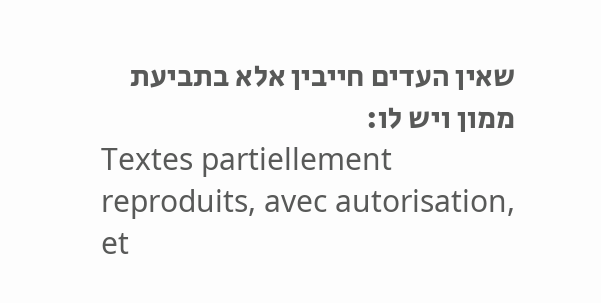שאין העדים חייבין אלא בתביעת ממון ויש לו:
Textes partiellement reproduits, avec autorisation, et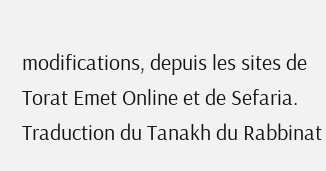modifications, depuis les sites de Torat Emet Online et de Sefaria.
Traduction du Tanakh du Rabbinat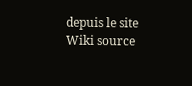depuis le site Wiki source